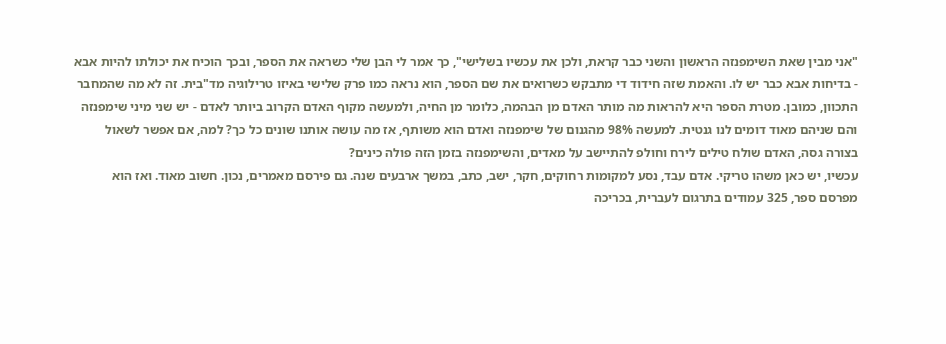"אני מבין שאת השימפנזה הראשון והשני כבר קראת, ולכן את עכשיו בשלישי", כך אמר לי הבן שלי כשראה את הספר, ובכך הוכיח את יכולתו להיות אבא - בדיחות אבא כבר יש לו. והאמת שזה חידוד די מתבקש כשרואים את שם הספר, הוא נראה כמו פרק שלישי באיזו טרילוגיה מד"בית. זה לא מה שהמחבר התכוון, כמובן. מטרת הספר היא להראות מה מותר האדם מן הבהמה, כלומר מן החיה, ולמעשה מקוף האדם הקרוב ביותר לאדם - יש שני מיני שימפנזה והם שניהם מאוד דומים לנו גנטית. למעשה 98% מהגנום של שימפנזה ואדם הוא משותף, אז מה עושה אותנו שונים כל כך? למה, אם אפשר לשאול בצורה גסה, האדם שולח טילים לירח וחולפ להתיישב על מאדים, והשימפנזה בזמן הזה פולה כינים?
עכשיו, יש כאן משהו טריקי. אדם עבד, נסע למקומות רחוקים, חקר, ישב, כתב, במשך ארבעים שנה. גם פירסם מאמרים, נכון. חשוב מאוד. ואז הוא מפרסם ספר, 325 עמודים בתרגום לעברית, בכריכה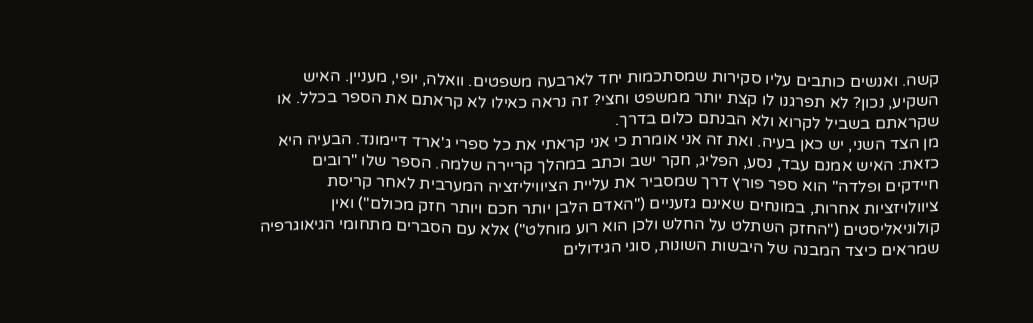קשה. ואנשים כותבים עליו סקירות שמסתכמות יחד לארבעה משפטים. וואלה, יופי, מעניין. האיש השקיע, נכון? לא תפרגנו לו קצת יותר ממשפט וחצי? זה נראה כאילו לא קראתם את הספר בכלל. או שקראתם בשביל לקרוא ולא הבנתם כלום בדרך.
מן הצד השני, יש כאן בעיה. ואת זה אני אומרת כי אני קראתי את כל ספרי ג'ארד דיימונד. הבעיה היא כזאת: האיש אמנם עבד, נסע, הפליג, חקר ישב וכתב במהלך קריירה שלמה. הספר שלו "רובים חיידקים ופלדה" הוא ספר פורץ דרך שמסביר את עליית הציוויליזציה המערבית לאחר קריסת ציוולויזציות אחרות, במונחים שאינם גזעניים ("האדם הלבן יותר חכם ויותר חזק מכולם") ואין קולוניאליסטים ("החזק השתלט על החלש ולכן הוא רוע מוחלט") אלא עם הסברים מתחומי הגיאוגרפיה שמראים כיצד המבנה של היבשות השונות, סוגי הגידולים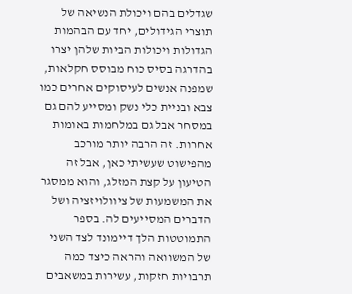שגדלים בהם ויכולת הנשיאה של תוצרי הגידולים, יחד עם הבהמות הגדולות ויכולות הביות שלהן יצרו בהדרגה בסיס כוח מבוסס חקלאות, שמפנה אנשים לעיסוקים אחרים כמו צבא ובניית כלי נשק ומסייע להם גם במסחר אבל גם במלחמות באומות אחרות. זה הרבה יותר מורכב מהפישוט שעשיתי כאן, אבל זה הטיעון על קצת המזלג, והוא ממסגר את המשמעות של ציוולויזציה ושל הדברים המסייעים לה. בספר התמוטטות הלך דיימונד לצד השני של המשוואה והראה כיצד כמה תרבויות חזקות, עשירות במשאבים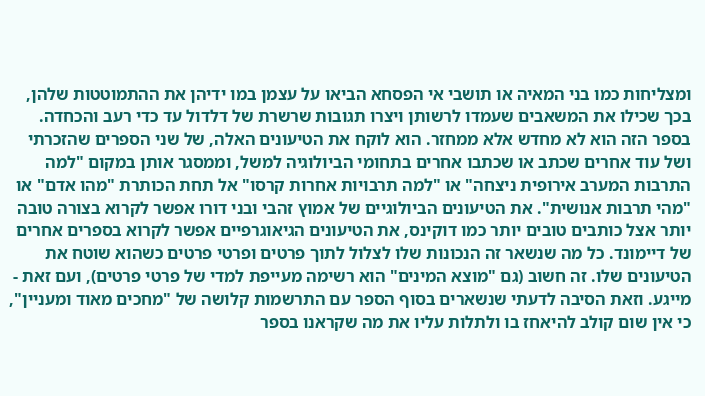ומצליחות כמו בני המאיה או תושבי אי הפסחא הביאו על עצמן במו ידיהן את ההתמוטטות שלהן, בכך שכילו את המשאבים שעמדו לרשותן ויצרו תגובות שרשרת של דלדול עד כדי רעב והכחדה.
בספר הזה הוא לא מחדש אלא ממחזר. הוא לוקח את הטיעונים האלה, של שני הספרים שהזכרתי ושל עוד אחרים שכתב או שכתבו אחרים בתחומי הביולוגיה למשל, וממסגר אותן במקום "למה התרבות המערב אירופית ניצחה" או "למה תרבויות אחרות קרסו" אל תחת הכותרת "מהו אדם" או "מהי תרבות אנושית". את הטיעונים הביולוגיים של אמוץ זהבי ובני דורו אפשר לקרוא בצורה טובה יותר אצל כותבים טובים יותר כמו דוקינס, את הטיעונים הגיאוגרפיים אפשר לקרוא בספרים אחרים של דיימונד. כל מה שנשאר זה הנכונות שלו לצלול לתוך פרטים ופרטי פרטים כשהוא שוטח את הטיעונים שלו. זה חשוב (גם "מוצא המינים" הוא רשימה מעייפת למדי של פרטי פרטים), ועם זאת - מייגע. וזאת הסיבה לדעתי שנשארים בסוף הספר עם התרשמות קלושה של "מחכים מאוד ומעניין", כי אין שום קולב להיאחז בו ולתלות עליו את מה שקראנו בספר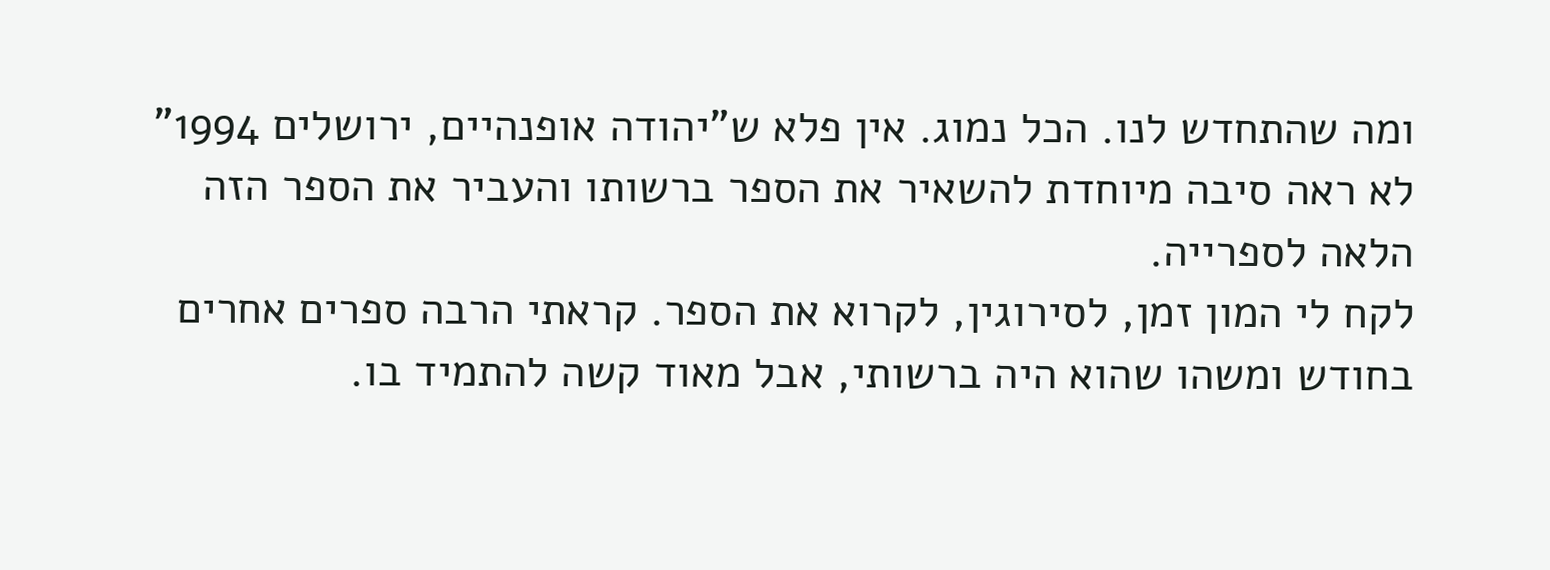ומה שהתחדש לנו. הכל נמוג. אין פלא ש"יהודה אופנהיים, ירושלים 1994" לא ראה סיבה מיוחדת להשאיר את הספר ברשותו והעביר את הספר הזה הלאה לספרייה.
לקח לי המון זמן, לסירוגין, לקרוא את הספר. קראתי הרבה ספרים אחרים בחודש ומשהו שהוא היה ברשותי, אבל מאוד קשה להתמיד בו.